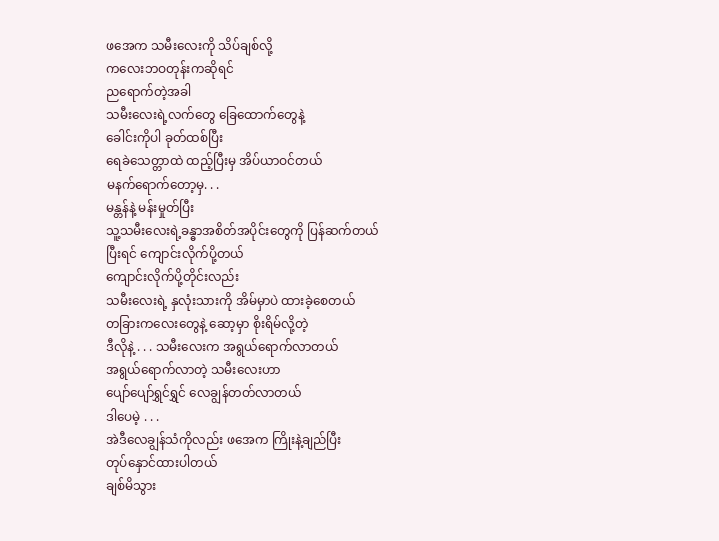ဖအေက သမီးလေးကို သိပ်ချစ်လို့
ကလေးဘဝတုန်းကဆိုရင်
ညရောက်တဲ့အခါ
သမီးလေးရဲ့လက်တွေ ခြေထောက်တွေနဲ့
ခေါင်းကိုပါ ခုတ်ထစ်ပြီး
ရေခဲသေတ္တာထဲ ထည့်ပြီးမှ အိပ်ယာဝင်တယ်
မနက်ရောက်တော့မှ. . .
မန္တန်နဲ့ မန်းမှုတ်ပြီး
သူ့သမီးလေးရဲ့ခန္ဓာအစိတ်အပိုင်းတွေကို ပြန်ဆက်တယ်
ပြီးရင် ကျောင်းလိုက်ပို့တယ်
ကျောင်းလိုက်ပို့တိုင်းလည်း
သမီးလေးရဲ့ နှလုံးသားကို အိမ်မှာပဲ ထားခဲ့စေတယ်
တခြားကလေးတွေနဲ့ ဆော့မှာ စိုးရိမ်လို့တဲ့
ဒီလိုနဲ့ . . . သမီးလေးက အရွယ်ရောက်လာတယ်
အရွယ်ရောက်လာတဲ့ သမီးလေးဟာ
ပျော်ပျော်ရွှင်ရွှင် လေချွန်တတ်လာတယ်
ဒါပေမဲ့ . . .
အဲဒီလေချွန်သံကိုလည်း ဖအေက ကြိုးနဲ့ချည်ပြီး
တုပ်နှောင်ထားပါတယ်
ချစ်မိသွား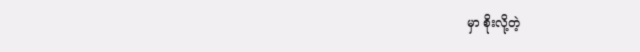မှာ စိုးလို့တဲ့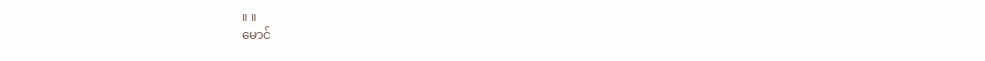။ ။
မောင်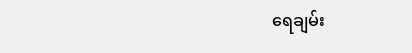ရေချမ်း